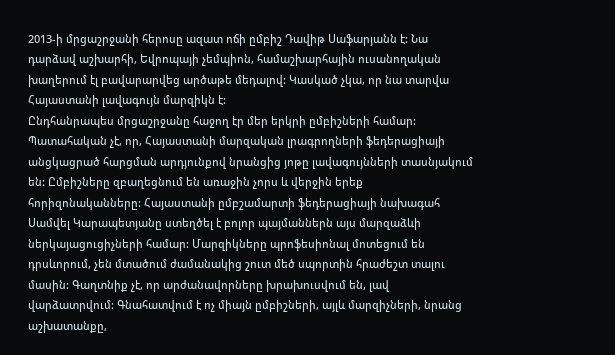2013-ի մրցաշրջանի հերոսը ազատ ոճի ըմբիշ Դավիթ Սաֆարյանն է: Նա դարձավ աշխարհի, Եվրոպայի չեմպիոն, համաշխարհային ուսանողական խաղերում էլ բավարարվեց արծաթե մեդալով: Կասկած չկա, որ նա տարվա Հայաստանի լավագույն մարզիկն է:
Ընդհանրապես մրցաշրջանը հաջող էր մեր երկրի ըմբիշների համար: Պատահական չէ, որ, Հայաստանի մարզական լրագրողների ֆեդերացիայի անցկացրած հարցման արդյունքով նրանցից յոթը լավագույնների տասնյակում են: Ըմբիշները զբաղեցնում են առաջին չորս և վերջին երեք հորիզոնականները: Հայաստանի ըմբշամարտի ֆեդերացիայի նախագահ Սամվել Կարապետյանը ստեղծել է բոլոր պայմաններն այս մարզաձևի ներկայացուցիչների համար: Մարզիկները պրոֆեսիոնալ մոտեցում են դրսևորում, չեն մտածում ժամանակից շուտ մեծ սպորտին հրաժեշտ տալու մասին: Գաղտնիք չէ, որ արժանավորները խրախուսվում են, լավ վարձատրվում: Գնահատվում է ոչ միայն ըմբիշների, այլև մարզիչների, նրանց աշխատանքը,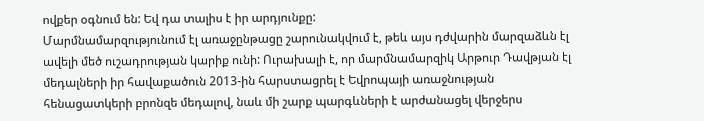ովքեր օգնում են: Եվ դա տալիս է իր արդյունքը:
Մարմնամարզությունում էլ առաջընթացը շարունակվում է, թեև այս դժվարին մարզաձևն էլ ավելի մեծ ուշադրության կարիք ունի: Ուրախալի է, որ մարմնամարզիկ Արթուր Դավթյան էլ մեդալների իր հավաքածուն 2013-ին հարստացրել է Եվրոպայի առաջնության հենացատկերի բրոնզե մեդալով, նաև մի շարք պարգևների է արժանացել վերջերս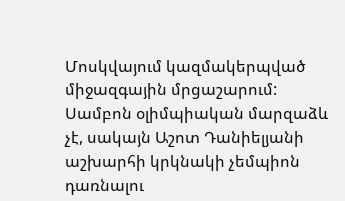Մոսկվայում կազմակերպված միջազգային մրցաշարում:
Սամբոն օլիմպիական մարզաձև չէ, սակայն Աշոտ Դանիելյանի աշխարհի կրկնակի չեմպիոն դառնալու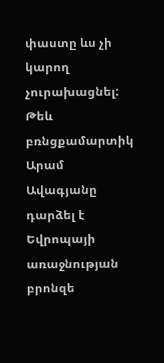փաստը ևս չի կարող չուրախացնել:
Թեև բռնցքամարտիկ Արամ Ավագյանը դարձել է Եվրոպայի առաջնության բրոնզե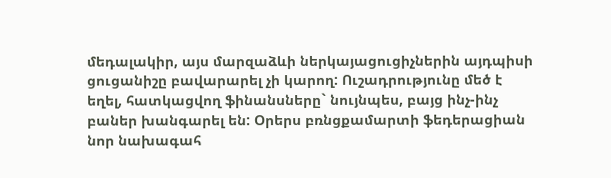մեդալակիր, այս մարզաձևի ներկայացուցիչներին այդպիսի ցուցանիշը բավարարել չի կարող: Ուշադրությունը մեծ է եղել, հատկացվող ֆինանսները` նույնպես, բայց ինչ-ինչ բաներ խանգարել են: Օրերս բռնցքամարտի ֆեդերացիան նոր նախագահ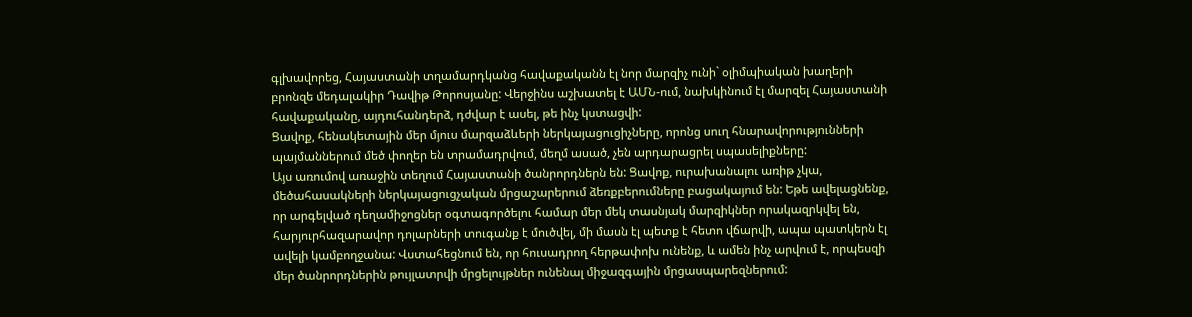գլխավորեց, Հայաստանի տղամարդկանց հավաքականն էլ նոր մարզիչ ունի` օլիմպիական խաղերի բրոնզե մեդալակիր Դավիթ Թորոսյանը: Վերջինս աշխատել է ԱՄՆ-ում, նախկինում էլ մարզել Հայաստանի հավաքականը, այդուհանդերձ, դժվար է ասել, թե ինչ կստացվի:
Ցավոք, հենակետային մեր մյուս մարզաձևերի ներկայացուցիչները, որոնց սուղ հնարավորությունների պայմաններում մեծ փողեր են տրամադրվում, մեղմ ասած, չեն արդարացրել սպասելիքները:
Այս առումով առաջին տեղում Հայաստանի ծանրորդներն են: Ցավոք, ուրախանալու առիթ չկա, մեծահասակների ներկայացուցչական մրցաշարերում ձեռքբերումները բացակայում են: Եթե ավելացնենք, որ արգելված դեղամիջոցներ օգտագործելու համար մեր մեկ տասնյակ մարզիկներ որակազրկվել են, հարյուրհազարավոր դոլարների տուգանք է մուծվել, մի մասն էլ պետք է հետո վճարվի, ապա պատկերն էլ ավելի կամբողջանա: Վստահեցնում են, որ հուսադրող հերթափոխ ունենք, և ամեն ինչ արվում է, որպեսզի մեր ծանրորդներին թույլատրվի մրցելույթներ ունենալ միջազգային մրցասպարեզներում: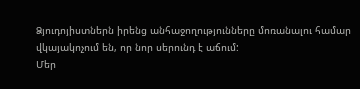Ձյուդոյիստներն իրենց անհաջողությունները մոռանալու համար վկայակոչում են, որ նոր սերունդ է աճում:
Մեր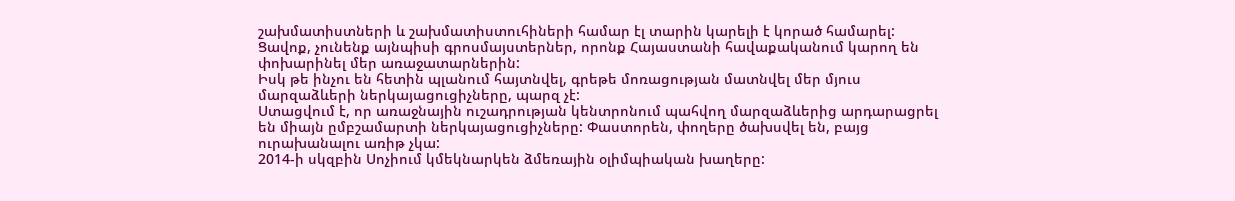շախմատիստների և շախմատիստուհիների համար էլ տարին կարելի է կորած համարել: Ցավոք, չունենք այնպիսի գրոսմայստերներ, որոնք Հայաստանի հավաքականում կարող են փոխարինել մեր առաջատարներին:
Իսկ թե ինչու են հետին պլանում հայտնվել, գրեթե մոռացության մատնվել մեր մյուս մարզաձևերի ներկայացուցիչները, պարզ չէ:
Ստացվում է, որ առաջնային ուշադրության կենտրոնում պահվող մարզաձևերից արդարացրել են միայն ըմբշամարտի ներկայացուցիչները: Փաստորեն, փողերը ծախսվել են, բայց ուրախանալու առիթ չկա:
2014-ի սկզբին Սոչիում կմեկնարկեն ձմեռային օլիմպիական խաղերը: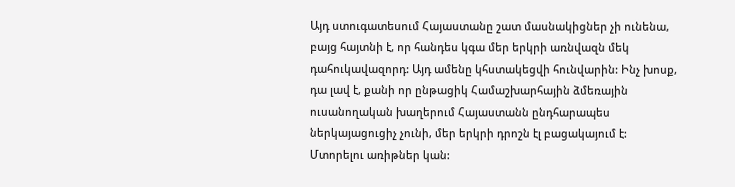Այդ ստուգատեսում Հայաստանը շատ մասնակիցներ չի ունենա, բայց հայտնի է, որ հանդես կգա մեր երկրի առնվազն մեկ դահուկավազորդ: Այդ ամենը կհստակեցվի հունվարին: Ինչ խոսք, դա լավ է, քանի որ ընթացիկ Համաշխարհային ձմեռային ուսանողական խաղերում Հայաստանն ընդհարապես ներկայացուցիչ չունի, մեր երկրի դրոշն էլ բացակայում է:
Մտորելու առիթներ կան: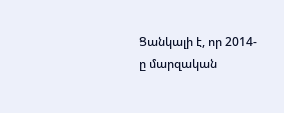Ցանկալի է, որ 2014-ը մարզական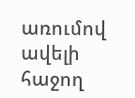առումով ավելի հաջող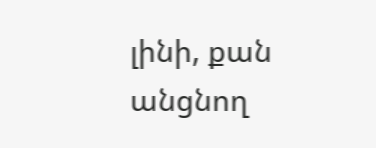լինի, քան անցնող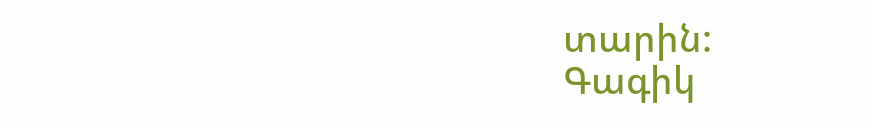տարին:
Գագիկ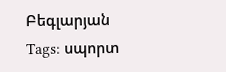Բեգլարյան
Tags: սպորտ